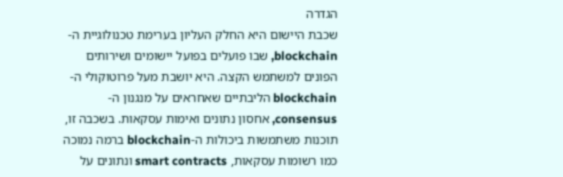הגדרה
שכבת היישום היא החלק העליון בערימת טכנולוגיית ה-blockchain, שבו פועלים בפועל יישומים ושירותים הפונים למשתמש הקצה. היא יושבת מעל פרוטוקולי ה-blockchain הליבתיים שאחראים על מנגנון ה-consensus, אחסון נתונים ואימות עסקאות. בשכבה זו, תוכנות משתמשות ביכולות ה-blockchain ברמה נמוכה כמו רשומות עסקאות, smart contracts ונתונים על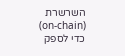השרשרת (on-chain) כדי לספק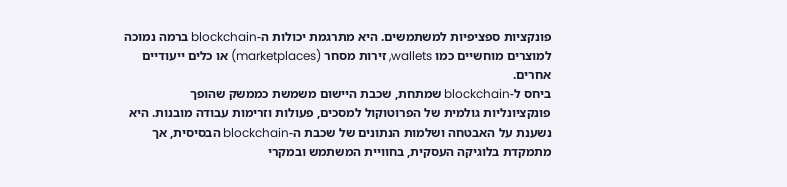פונקציות ספציפיות למשתמשים. היא מתרגמת יכולות ה-blockchain ברמה נמוכה למוצרים מוחשיים כמו wallets, זירות מסחר (marketplaces) או כלים ייעודיים אחרים.
ביחס ל-blockchain שמתחת, שכבת היישום משמשת כממשק שהופך פונקציונליות גולמית של הפרוטוקול למסכים, פעולות וזרימות עבודה מובנות. היא נשענת על האבטחה ושלמות הנתונים של שכבת ה-blockchain הבסיסית, אך מתמקדת בלוגיקה העסקית, בחוויית המשתמש ובמקרי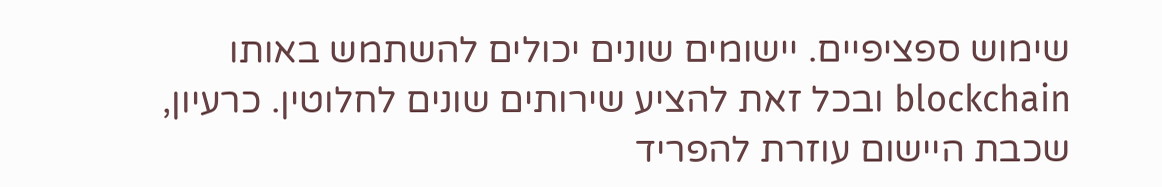שימוש ספציפיים. יישומים שונים יכולים להשתמש באותו blockchain ובכל זאת להציע שירותים שונים לחלוטין. כרעיון, שכבת היישום עוזרת להפריד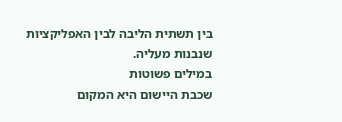בין תשתית הליבה לבין האפליקציות שנבנות מעליה.
במילים פשוטות
שכבת היישום היא המקום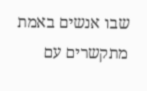שבו אנשים באמת מתקשרים עם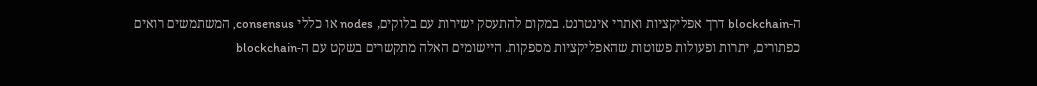ה-blockchain דרך אפליקציות ואתרי אינטרנט. במקום להתעסק ישירות עם בלוקים, nodes או כללי consensus, המשתמשים רואים כפתורים, יתרות ופעולות פשוטות שהאפליקציות מספקות. היישומים האלה מתקשרים בשקט עם ה-blockchain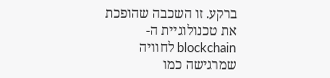ברקע. זו השכבה שהופכת את טכנולוגיית ה-blockchain לחוויה שמרגישה כמו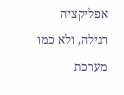אפליקציה רגילה, ולא כמו מערכת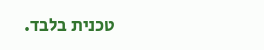טכנית בלבד.